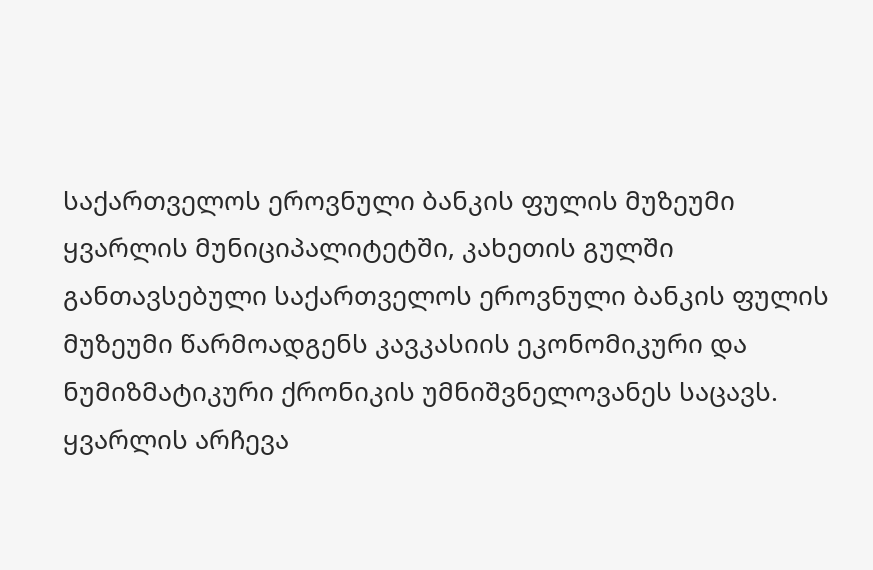საქართველოს ეროვნული ბანკის ფულის მუზეუმი
ყვარლის მუნიციპალიტეტში, კახეთის გულში განთავსებული საქართველოს ეროვნული ბანკის ფულის მუზეუმი წარმოადგენს კავკასიის ეკონომიკური და ნუმიზმატიკური ქრონიკის უმნიშვნელოვანეს საცავს. ყვარლის არჩევა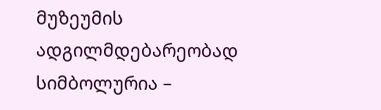მუზეუმის ადგილმდებარეობად სიმბოლურია –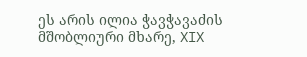ეს არის ილია ჭავჭავაძის მშობლიური მხარე, XIX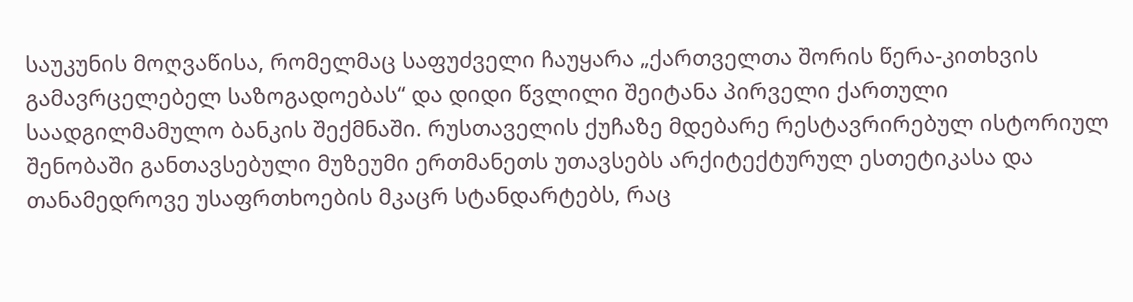საუკუნის მოღვაწისა, რომელმაც საფუძველი ჩაუყარა „ქართველთა შორის წერა-კითხვის გამავრცელებელ საზოგადოებას“ და დიდი წვლილი შეიტანა პირველი ქართული საადგილმამულო ბანკის შექმნაში. რუსთაველის ქუჩაზე მდებარე რესტავრირებულ ისტორიულ შენობაში განთავსებული მუზეუმი ერთმანეთს უთავსებს არქიტექტურულ ესთეტიკასა და თანამედროვე უსაფრთხოების მკაცრ სტანდარტებს, რაც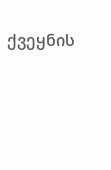ქვეყნის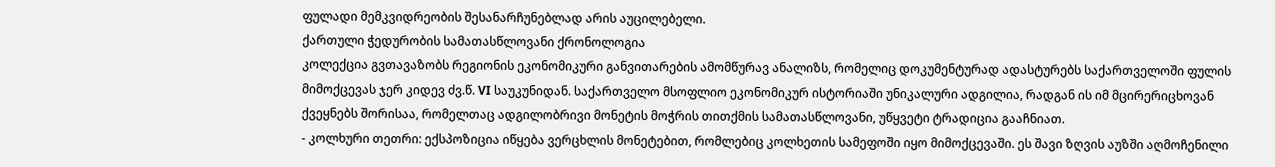ფულადი მემკვიდრეობის შესანარჩუნებლად არის აუცილებელი.
ქართული ჭედურობის სამათასწლოვანი ქრონოლოგია
კოლექცია გვთავაზობს რეგიონის ეკონომიკური განვითარების ამომწურავ ანალიზს, რომელიც დოკუმენტურად ადასტურებს საქართველოში ფულის მიმოქცევას ჯერ კიდევ ძვ.წ. VI საუკუნიდან. საქართველო მსოფლიო ეკონომიკურ ისტორიაში უნიკალური ადგილია, რადგან ის იმ მცირერიცხოვან ქვეყნებს შორისაა, რომელთაც ადგილობრივი მონეტის მოჭრის თითქმის სამათასწლოვანი, უწყვეტი ტრადიცია გააჩნიათ.
- კოლხური თეთრი: ექსპოზიცია იწყება ვერცხლის მონეტებით, რომლებიც კოლხეთის სამეფოში იყო მიმოქცევაში. ეს შავი ზღვის აუზში აღმოჩენილი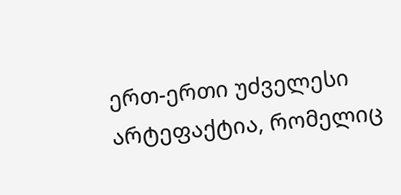ერთ-ერთი უძველესი არტეფაქტია, რომელიც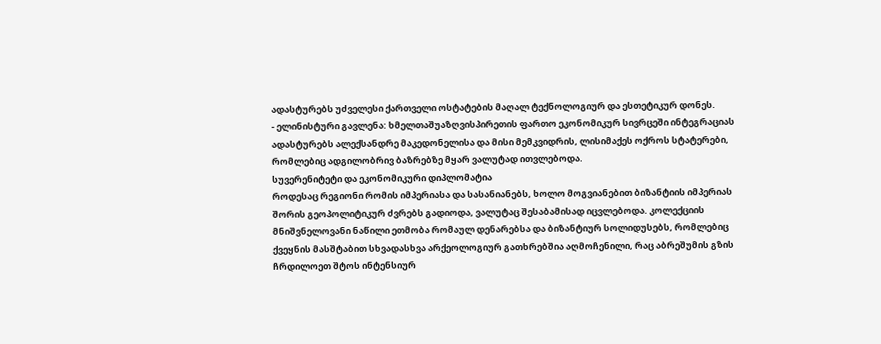ადასტურებს უძველესი ქართველი ოსტატების მაღალ ტექნოლოგიურ და ესთეტიკურ დონეს.
- ელინისტური გავლენა: ხმელთაშუაზღვისპირეთის ფართო ეკონომიკურ სივრცეში ინტეგრაციას ადასტურებს ალექსანდრე მაკედონელისა და მისი მემკვიდრის, ლისიმაქეს ოქროს სტატერები, რომლებიც ადგილობრივ ბაზრებზე მყარ ვალუტად ითვლებოდა.
სუვერენიტეტი და ეკონომიკური დიპლომატია
როდესაც რეგიონი რომის იმპერიასა და სასანიანებს, ხოლო მოგვიანებით ბიზანტიის იმპერიას შორის გეოპოლიტიკურ ძვრებს გადიოდა, ვალუტაც შესაბამისად იცვლებოდა. კოლექციის მნიშვნელოვანი ნაწილი ეთმობა რომაულ დენარებსა და ბიზანტიურ სოლიდუსებს, რომლებიც ქვეყნის მასშტაბით სხვადასხვა არქეოლოგიურ გათხრებშია აღმოჩენილი, რაც აბრეშუმის გზის ჩრდილოეთ შტოს ინტენსიურ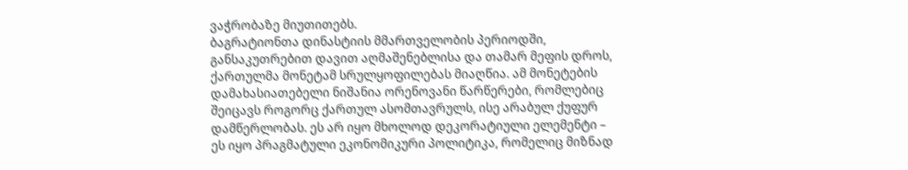ვაჭრობაზე მიუთითებს.
ბაგრატიონთა დინასტიის მმართველობის პერიოდში, განსაკუთრებით დავით აღმაშენებლისა და თამარ მეფის დროს, ქართულმა მონეტამ სრულყოფილებას მიაღწია. ამ მონეტების დამახასიათებელი ნიშანია ორენოვანი წარწერები, რომლებიც შეიცავს როგორც ქართულ ასომთავრულს, ისე არაბულ ქუფურ დამწერლობას. ეს არ იყო მხოლოდ დეკორატიული ელემენტი – ეს იყო პრაგმატული ეკონომიკური პოლიტიკა, რომელიც მიზნად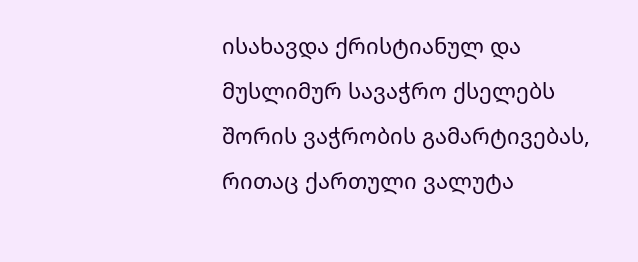ისახავდა ქრისტიანულ და მუსლიმურ სავაჭრო ქსელებს შორის ვაჭრობის გამარტივებას, რითაც ქართული ვალუტა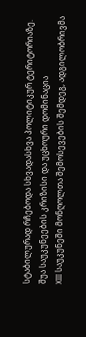სტაბილურად რჩებოდა სხვადასხვა პოლიტიკურ ტერიტორიაზე.
შუა საუკუნეების კრიზისი და უცხოური დომინაცია
XIII საუკუნეში მონღოლთა შემოსევების შემდეგ, ადგილობრივმა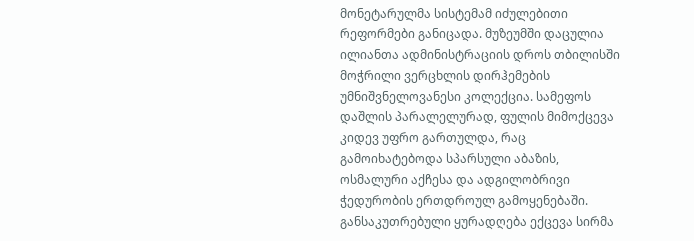მონეტარულმა სისტემამ იძულებითი რეფორმები განიცადა. მუზეუმში დაცულია ილიანთა ადმინისტრაციის დროს თბილისში მოჭრილი ვერცხლის დირჰემების უმნიშვნელოვანესი კოლექცია. სამეფოს დაშლის პარალელურად, ფულის მიმოქცევა კიდევ უფრო გართულდა, რაც გამოიხატებოდა სპარსული აბაზის, ოსმალური აქჩესა და ადგილობრივი ჭედურობის ერთდროულ გამოყენებაში. განსაკუთრებული ყურადღება ექცევა სირმა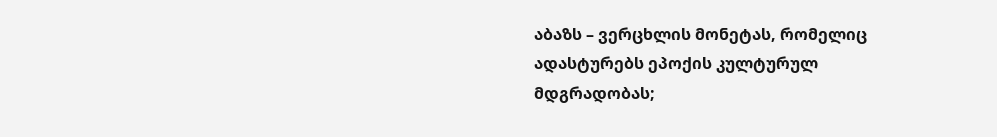აბაზს – ვერცხლის მონეტას, რომელიც ადასტურებს ეპოქის კულტურულ მდგრადობას;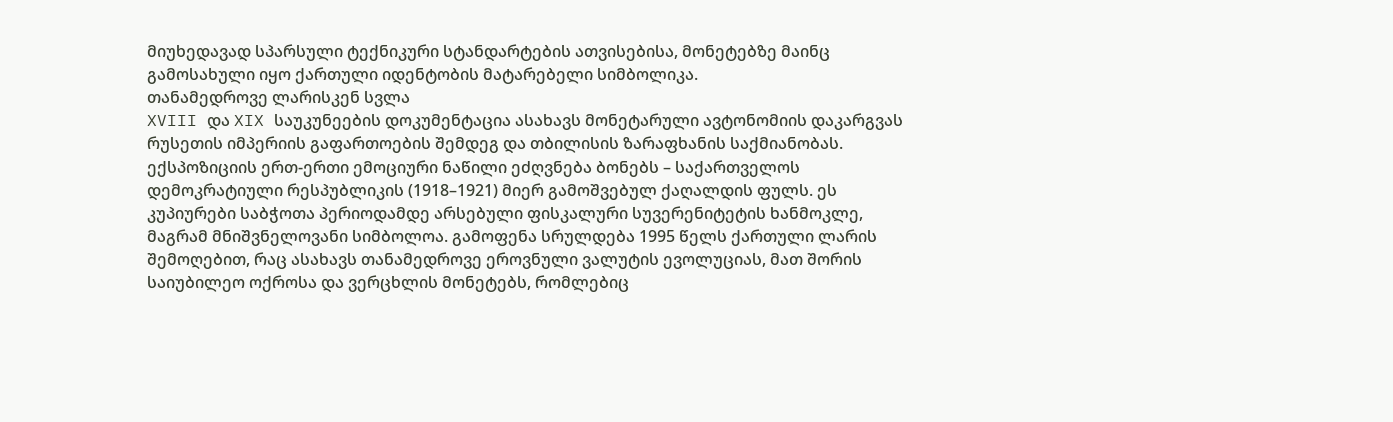მიუხედავად სპარსული ტექნიკური სტანდარტების ათვისებისა, მონეტებზე მაინც გამოსახული იყო ქართული იდენტობის მატარებელი სიმბოლიკა.
თანამედროვე ლარისკენ სვლა
XVIII და XIX საუკუნეების დოკუმენტაცია ასახავს მონეტარული ავტონომიის დაკარგვას რუსეთის იმპერიის გაფართოების შემდეგ და თბილისის ზარაფხანის საქმიანობას. ექსპოზიციის ერთ-ერთი ემოციური ნაწილი ეძღვნება ბონებს – საქართველოს დემოკრატიული რესპუბლიკის (1918–1921) მიერ გამოშვებულ ქაღალდის ფულს. ეს კუპიურები საბჭოთა პერიოდამდე არსებული ფისკალური სუვერენიტეტის ხანმოკლე, მაგრამ მნიშვნელოვანი სიმბოლოა. გამოფენა სრულდება 1995 წელს ქართული ლარის შემოღებით, რაც ასახავს თანამედროვე ეროვნული ვალუტის ევოლუციას, მათ შორის საიუბილეო ოქროსა და ვერცხლის მონეტებს, რომლებიც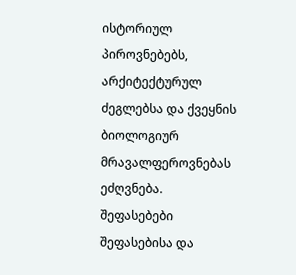ისტორიულ პიროვნებებს, არქიტექტურულ ძეგლებსა და ქვეყნის ბიოლოგიურ მრავალფეროვნებას ეძღვნება.
შეფასებები
შეფასებისა და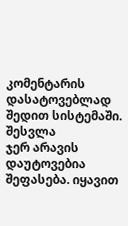კომენტარის დასატოვებლად შედით სისტემაში. შესვლა
ჯერ არავის დაუტოვებია შეფასება. იყავით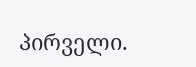პირველი.